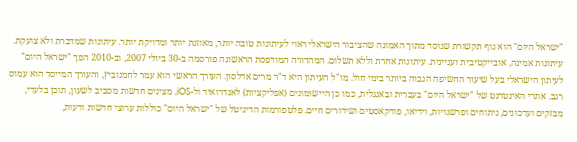"ישראל היום" הוא גוף תקשורת שנוסד מתוך האמונה שהציבור הישראלי ראוי לעיתונות טובה יותר, מאוזנת יותר ומדויקת יותר. עיתונות שמדברת ולא צועקת. עיתונות אמינה, אובייקטיבית ועניינית. עיתונות אחרת וללא תשלום. המהדורה המודפסת הראשונה פורסמה ב-30 ביולי 2007, וב-2010 הפך "ישראל היום" לעיתון הישראלי בעל שיעור החשיפה הגבוה ביותר בימי חול. מו"ל העיתון היא ד"ר מרים אדלסון. העורך הראשי הוא עמר לחמנוביץ, והעורך המייסד הוא עמוס רגב. אתרי האינטרנט של "ישראל היום" בעברית ובאנגלית, כמו כן היישומונים (אפליקציות) לאנדרואיד ול-iOS, מציגים חדשות מסביב לשעון, תוכן בלעדי, מבזקים ועדכונים, ניתוחים ופרשנויות, וידיאו, פודקאסטים ושידורים חיים. פלטפורמות הדיגיטל של "ישראל היום" כוללות ערוצי חדשות ודעות,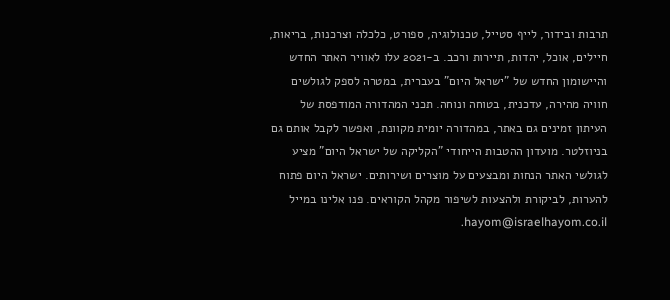תרבות ובידור, לייף סטייל, טכנולוגיה, ספורט, כלכלה וצרכנות, בריאות, חיילים, אוכל, יהדות, תיירות ורכב. ב-2021 עלו לאוויר האתר החדש והיישומון החדש של "ישראל היום" בעברית, במטרה לספק לגולשים חוויה מהירה, עדכנית, בטוחה ונוחה. תכני המהדורה המודפסת של העיתון זמינים גם באתר, במהדורה יומית מקוונת, ואפשר לקבל אותם גם בניוזלטר. מועדון ההטבות הייחודי "הקליקה של ישראל היום" מציע לגולשי האתר הנחות ומבצעים על מוצרים ושירותים. ישראל היום פתוח להערות, לביקורת ולהצעות לשיפור מקהל הקוראים. פנו אלינו במייל hayom@israelhayom.co.il.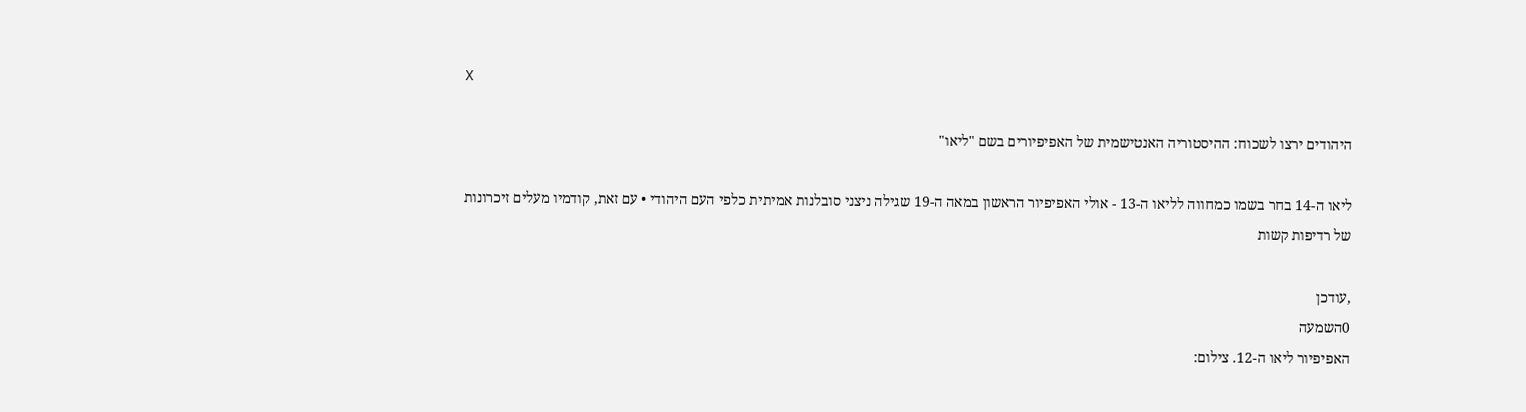X

היהודים ירצו לשכוח: ההיסטוריה האנטישמית של האפיפיורים בשם "ליאו"

ליאו ה-14 בחר בשמו כמחווה לליאו ה-13 - אולי האפיפיור הראשון במאה ה-19 שגילה ניצני סובלנות אמיתית כלפי העם היהודי • עם זאת, קודמיו מעלים זיכרונות של רדיפות קשות

,עודכן
0השמעה
האפיפיור ליאו ה-12. צילום: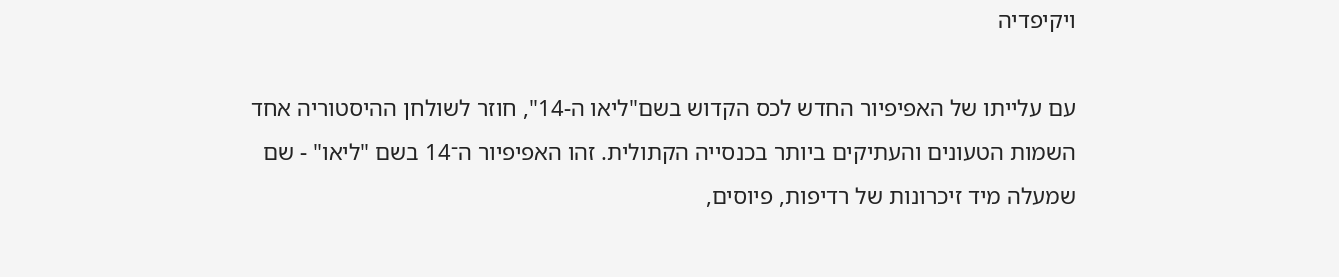ויקיפדיה

עם עלייתו של האפיפיור החדש לכס הקדוש בשם"ליאו ה-14", חוזר לשולחן ההיסטוריה אחד השמות הטעונים והעתיקים ביותר בכנסייה הקתולית. זהו האפיפיור ה־14 בשם "ליאו" - שם שמעלה מיד זיכרונות של רדיפות, פיוסים,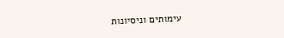עימותים וניסיונות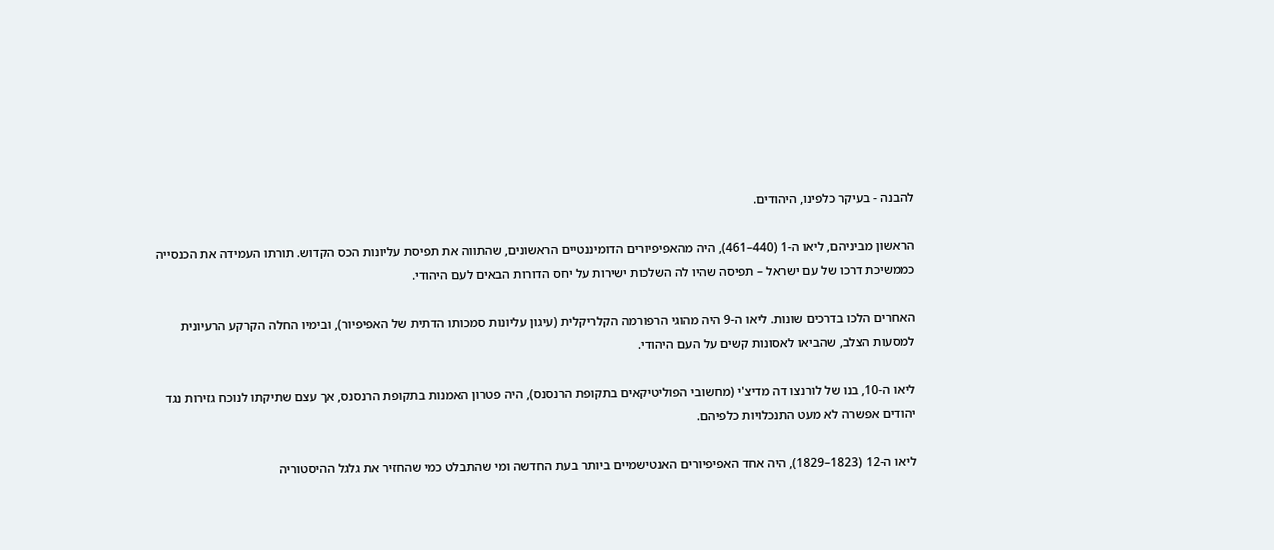להבנה - בעיקר כלפינו, היהודים.

הראשון מביניהם, ליאו ה-1 (440–461), היה מהאפיפיורים הדומיננטיים הראשונים, שהתווה את תפיסת עליונות הכס הקדוש. תורתו העמידה את הכנסייה כממשיכת דרכו של עם ישראל – תפיסה שהיו לה השלכות ישירות על יחס הדורות הבאים לעם היהודי.

האחרים הלכו בדרכים שונות. ליאו ה-9 היה מהוגי הרפורמה הקלריקלית (עיגון עליונות סמכותו הדתית של האפיפיור), ובימיו החלה הקרקע הרעיונית למסעות הצלב, שהביאו לאסונות קשים על העם היהודי.

ליאו ה-10, בנו של לורנצו דה מדיצ'י (מחשובי הפוליטיקאים בתקופת הרנסנס), היה פטרון האמנות בתקופת הרנסנס, אך עצם שתיקתו לנוכח גזירות נגד יהודים אפשרה לא מעט התנכלויות כלפיהם.

ליאו ה-12 (1823–1829), היה אחד האפיפיורים האנטישמיים ביותר בעת החדשה ומי שהתבלט כמי שהחזיר את גלגל ההיסטוריה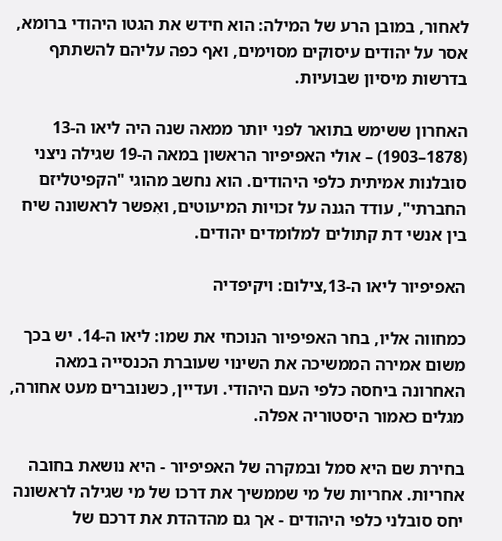לאחור, במובן הרע של המילה: הוא חידש את הגטו היהודי ברומא, אסר על יהודים עיסוקים מסוימים, ואף כפה עליהם להשתתף בדרשות מיסיון שבועיות.

האחרון ששימש בתואר לפני יותר ממאה שנה היה ליאו ה-13 (1878–1903) – אולי האפיפיור הראשון במאה ה-19 שגילה ניצני סובלנות אמיתית כלפי היהודים. הוא נחשב מהוגי "הקפיטליזם החברתי", עודד הגנה על זכויות המיעוטים, ואִפשר לראשונה שיח בין אנשי דת קתולים למלומדים יהודים.

האפיפיור ליאו ה-13,צילום: ויקיפדיה

כמחווה אליו, בחר האפיפיור הנוכחי את שמו: ליאו ה-14. יש בכך משום אמירה הממשיכה את השינוי שעוברת הכנסייה במאה האחרונה ביחסה כלפי העם היהודי. ועדיין, כשנוברים מעט אחורה, מגלים כאמור היסטוריה אפלה.

בחירת שם היא סמל ובמקרה של האפיפיור - היא נושאת בחובה אחריות. אחריות של מי שממשיך את דרכו של מי שגילה לראשונה יחס סובלני כלפי היהודים - אך גם מהדהדת את דרכם של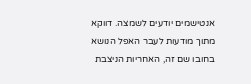אנטישמים יודעים לשמצה. דווקא מתוך מודעות לעבר האפל הנושא בחובו שם זה, האחריות הניצבת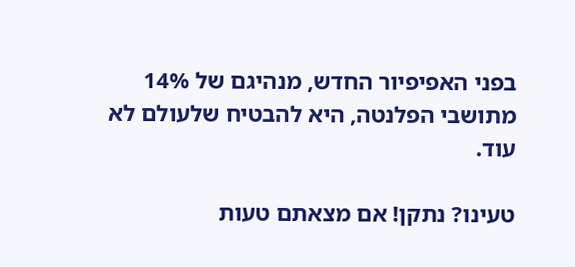בפני האפיפיור החדש, מנהיגם של 14% מתושבי הפלנטה, היא להבטיח שלעולם לא עוד.

טעינו? נתקן! אם מצאתם טעות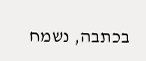בכתבה, נשמח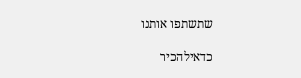שתשתפו אותנו

כדאילהכיר